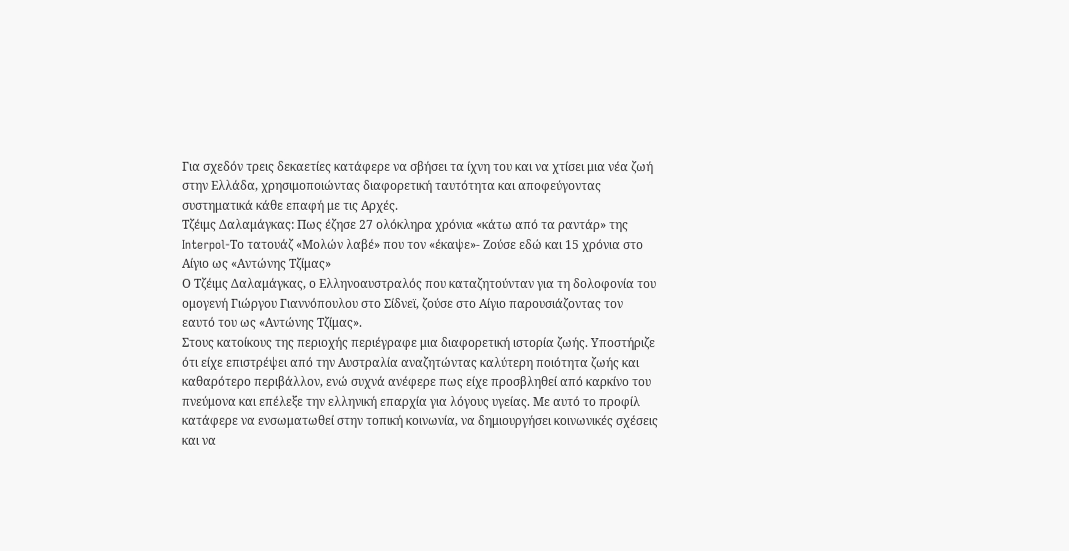Για σχεδόν τρεις δεκαετίες κατάφερε να σβήσει τα ίχνη του και να χτίσει μια νέα ζωή στην Ελλάδα, χρησιμοποιώντας διαφορετική ταυτότητα και αποφεύγοντας συστηματικά κάθε επαφή με τις Αρχές.
Τζέιμς Δαλαμάγκας: Πως έζησε 27 ολόκληρα χρόνια «κάτω από τα ραντάρ» της Interpol-Το τατουάζ «Μολών λαβέ» που τον «έκαψε»- Ζούσε εδώ και 15 χρόνια στο Αίγιο ως «Αντώνης Τζίμας»
Ο Τζέιμς Δαλαμάγκας, ο Ελληνοαυστραλός που καταζητούνταν για τη δολοφονία του ομογενή Γιώργου Γιαννόπουλου στο Σίδνεϊ, ζούσε στο Αίγιο παρουσιάζοντας τον εαυτό του ως «Αντώνης Τζίμας».
Στους κατοίκους της περιοχής περιέγραφε μια διαφορετική ιστορία ζωής. Υποστήριζε ότι είχε επιστρέψει από την Αυστραλία αναζητώντας καλύτερη ποιότητα ζωής και καθαρότερο περιβάλλον, ενώ συχνά ανέφερε πως είχε προσβληθεί από καρκίνο του πνεύμονα και επέλεξε την ελληνική επαρχία για λόγους υγείας. Με αυτό το προφίλ κατάφερε να ενσωματωθεί στην τοπική κοινωνία, να δημιουργήσει κοινωνικές σχέσεις και να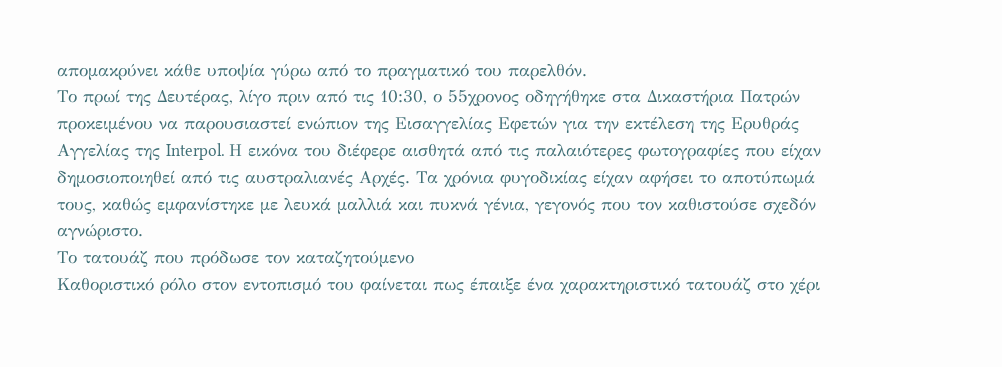απομακρύνει κάθε υποψία γύρω από το πραγματικό του παρελθόν.
Το πρωί της Δευτέρας, λίγο πριν από τις 10:30, ο 55χρονος οδηγήθηκε στα Δικαστήρια Πατρών προκειμένου να παρουσιαστεί ενώπιον της Εισαγγελίας Εφετών για την εκτέλεση της Ερυθράς Αγγελίας της Interpol. Η εικόνα του διέφερε αισθητά από τις παλαιότερες φωτογραφίες που είχαν δημοσιοποιηθεί από τις αυστραλιανές Αρχές. Τα χρόνια φυγοδικίας είχαν αφήσει το αποτύπωμά τους, καθώς εμφανίστηκε με λευκά μαλλιά και πυκνά γένια, γεγονός που τον καθιστούσε σχεδόν αγνώριστο.
Το τατουάζ που πρόδωσε τον καταζητούμενο
Καθοριστικό ρόλο στον εντοπισμό του φαίνεται πως έπαιξε ένα χαρακτηριστικό τατουάζ στο χέρι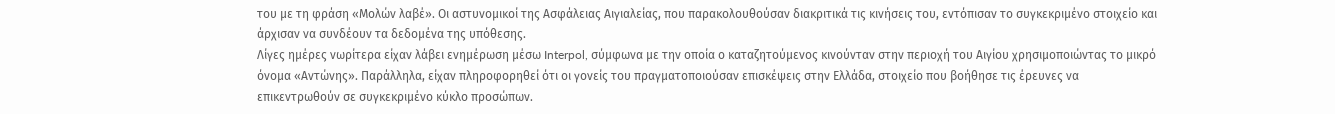του με τη φράση «Μολών λαβέ». Οι αστυνομικοί της Ασφάλειας Αιγιαλείας, που παρακολουθούσαν διακριτικά τις κινήσεις του, εντόπισαν το συγκεκριμένο στοιχείο και άρχισαν να συνδέουν τα δεδομένα της υπόθεσης.
Λίγες ημέρες νωρίτερα είχαν λάβει ενημέρωση μέσω Interpol, σύμφωνα με την οποία ο καταζητούμενος κινούνταν στην περιοχή του Αιγίου χρησιμοποιώντας το μικρό όνομα «Αντώνης». Παράλληλα, είχαν πληροφορηθεί ότι οι γονείς του πραγματοποιούσαν επισκέψεις στην Ελλάδα, στοιχείο που βοήθησε τις έρευνες να επικεντρωθούν σε συγκεκριμένο κύκλο προσώπων.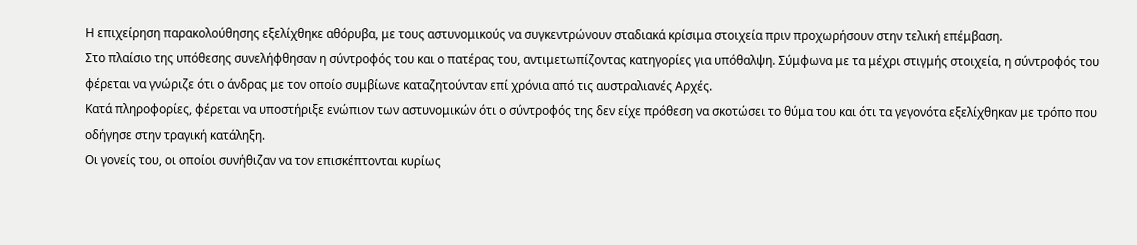Η επιχείρηση παρακολούθησης εξελίχθηκε αθόρυβα, με τους αστυνομικούς να συγκεντρώνουν σταδιακά κρίσιμα στοιχεία πριν προχωρήσουν στην τελική επέμβαση.
Στο πλαίσιο της υπόθεσης συνελήφθησαν η σύντροφός του και ο πατέρας του, αντιμετωπίζοντας κατηγορίες για υπόθαλψη. Σύμφωνα με τα μέχρι στιγμής στοιχεία, η σύντροφός του φέρεται να γνώριζε ότι ο άνδρας με τον οποίο συμβίωνε καταζητούνταν επί χρόνια από τις αυστραλιανές Αρχές.
Κατά πληροφορίες, φέρεται να υποστήριξε ενώπιον των αστυνομικών ότι ο σύντροφός της δεν είχε πρόθεση να σκοτώσει το θύμα του και ότι τα γεγονότα εξελίχθηκαν με τρόπο που οδήγησε στην τραγική κατάληξη.
Οι γονείς του, οι οποίοι συνήθιζαν να τον επισκέπτονται κυρίως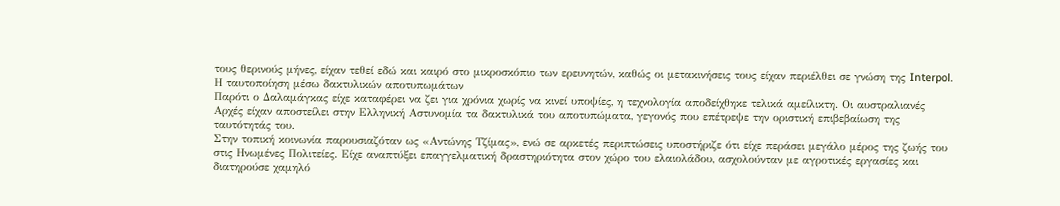τους θερινούς μήνες, είχαν τεθεί εδώ και καιρό στο μικροσκόπιο των ερευνητών, καθώς οι μετακινήσεις τους είχαν περιέλθει σε γνώση της Interpol.
Η ταυτοποίηση μέσω δακτυλικών αποτυπωμάτων
Παρότι ο Δαλαμάγκας είχε καταφέρει να ζει για χρόνια χωρίς να κινεί υποψίες, η τεχνολογία αποδείχθηκε τελικά αμείλικτη. Οι αυστραλιανές Αρχές είχαν αποστείλει στην Ελληνική Αστυνομία τα δακτυλικά του αποτυπώματα, γεγονός που επέτρεψε την οριστική επιβεβαίωση της ταυτότητάς του.
Στην τοπική κοινωνία παρουσιαζόταν ως «Αντώνης Τζίμας», ενώ σε αρκετές περιπτώσεις υποστήριζε ότι είχε περάσει μεγάλο μέρος της ζωής του στις Ηνωμένες Πολιτείες. Είχε αναπτύξει επαγγελματική δραστηριότητα στον χώρο του ελαιολάδου, ασχολούνταν με αγροτικές εργασίες και διατηρούσε χαμηλό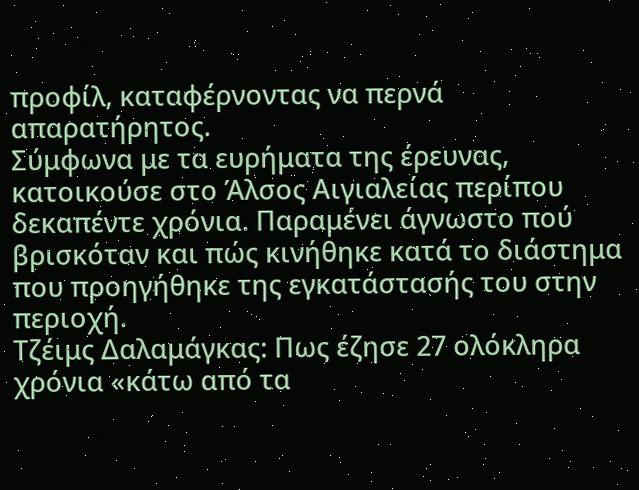προφίλ, καταφέρνοντας να περνά απαρατήρητος.
Σύμφωνα με τα ευρήματα της έρευνας, κατοικούσε στο Άλσος Αιγιαλείας περίπου δεκαπέντε χρόνια. Παραμένει άγνωστο πού βρισκόταν και πώς κινήθηκε κατά το διάστημα που προηγήθηκε της εγκατάστασής του στην περιοχή.
Τζέιμς Δαλαμάγκας: Πως έζησε 27 ολόκληρα χρόνια «κάτω από τα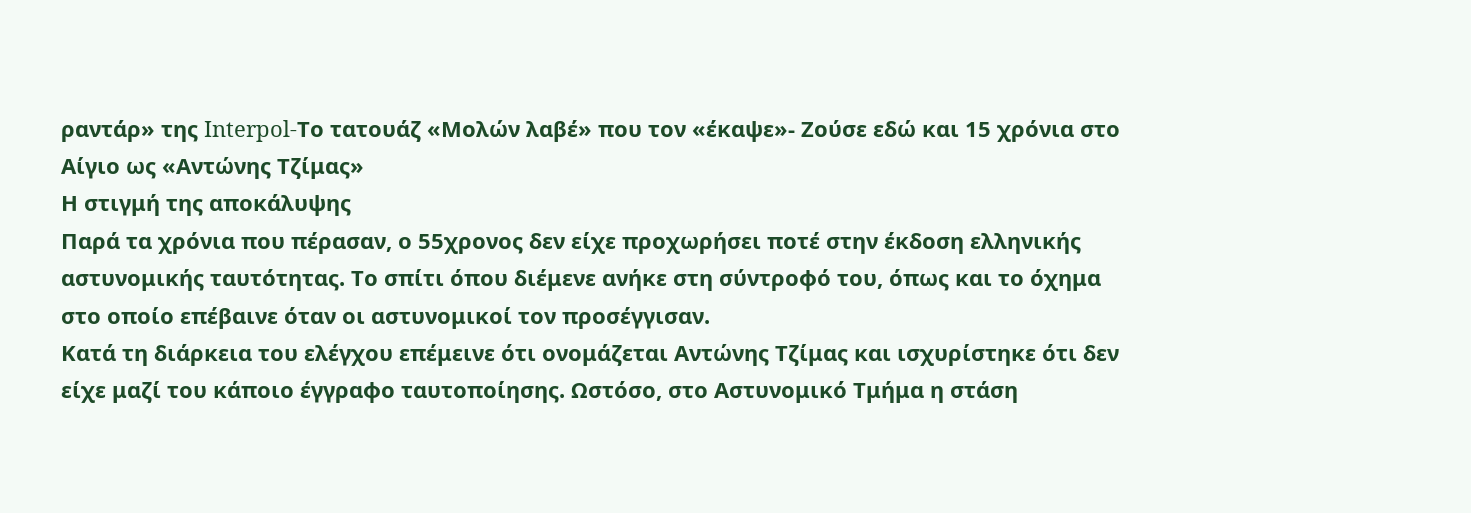ραντάρ» της Interpol-Το τατουάζ «Μολών λαβέ» που τον «έκαψε»- Ζούσε εδώ και 15 χρόνια στο Αίγιο ως «Αντώνης Τζίμας»
Η στιγμή της αποκάλυψης
Παρά τα χρόνια που πέρασαν, ο 55χρονος δεν είχε προχωρήσει ποτέ στην έκδοση ελληνικής αστυνομικής ταυτότητας. Το σπίτι όπου διέμενε ανήκε στη σύντροφό του, όπως και το όχημα στο οποίο επέβαινε όταν οι αστυνομικοί τον προσέγγισαν.
Κατά τη διάρκεια του ελέγχου επέμεινε ότι ονομάζεται Αντώνης Τζίμας και ισχυρίστηκε ότι δεν είχε μαζί του κάποιο έγγραφο ταυτοποίησης. Ωστόσο, στο Αστυνομικό Τμήμα η στάση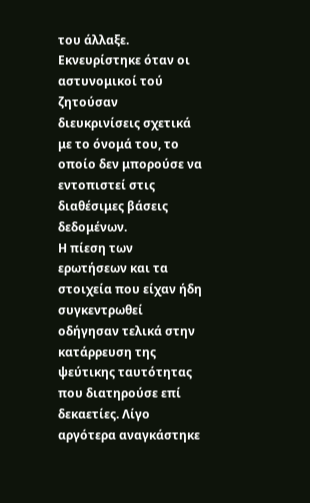του άλλαξε. Εκνευρίστηκε όταν οι αστυνομικοί τού ζητούσαν διευκρινίσεις σχετικά με το όνομά του, το οποίο δεν μπορούσε να εντοπιστεί στις διαθέσιμες βάσεις δεδομένων.
Η πίεση των ερωτήσεων και τα στοιχεία που είχαν ήδη συγκεντρωθεί οδήγησαν τελικά στην κατάρρευση της ψεύτικης ταυτότητας που διατηρούσε επί δεκαετίες. Λίγο αργότερα αναγκάστηκε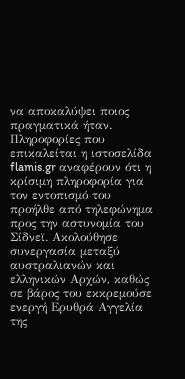να αποκαλύψει ποιος πραγματικά ήταν.
Πληροφορίες που επικαλείται η ιστοσελίδα flamis.gr αναφέρουν ότι η κρίσιμη πληροφορία για τον εντοπισμό του προήλθε από τηλεφώνημα προς την αστυνομία του Σίδνεϊ. Ακολούθησε συνεργασία μεταξύ αυστραλιανών και ελληνικών Αρχών, καθώς σε βάρος του εκκρεμούσε ενεργή Ερυθρά Αγγελία της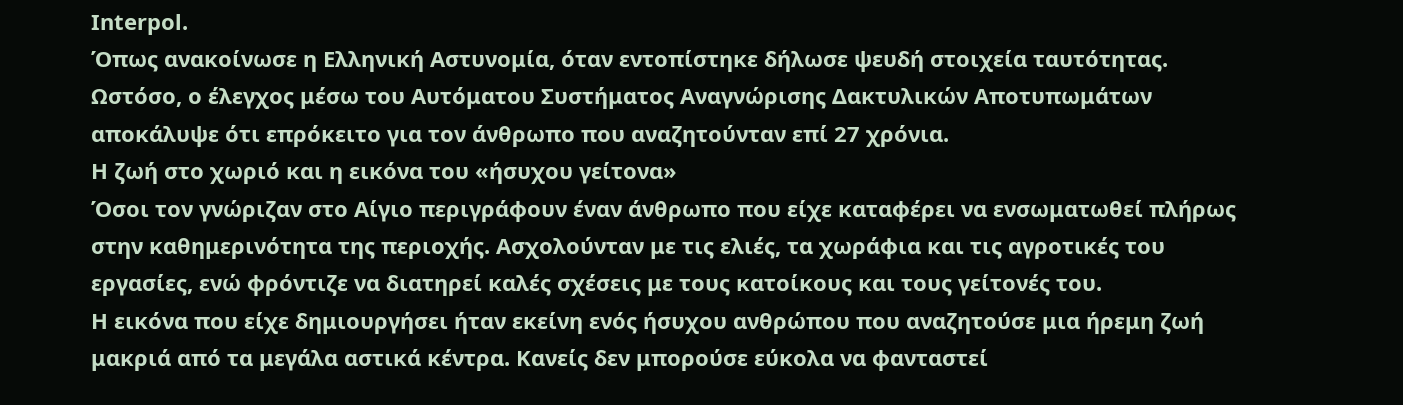Interpol.
Όπως ανακοίνωσε η Ελληνική Αστυνομία, όταν εντοπίστηκε δήλωσε ψευδή στοιχεία ταυτότητας. Ωστόσο, ο έλεγχος μέσω του Αυτόματου Συστήματος Αναγνώρισης Δακτυλικών Αποτυπωμάτων αποκάλυψε ότι επρόκειτο για τον άνθρωπο που αναζητούνταν επί 27 χρόνια.
Η ζωή στο χωριό και η εικόνα του «ήσυχου γείτονα»
Όσοι τον γνώριζαν στο Αίγιο περιγράφουν έναν άνθρωπο που είχε καταφέρει να ενσωματωθεί πλήρως στην καθημερινότητα της περιοχής. Ασχολούνταν με τις ελιές, τα χωράφια και τις αγροτικές του εργασίες, ενώ φρόντιζε να διατηρεί καλές σχέσεις με τους κατοίκους και τους γείτονές του.
Η εικόνα που είχε δημιουργήσει ήταν εκείνη ενός ήσυχου ανθρώπου που αναζητούσε μια ήρεμη ζωή μακριά από τα μεγάλα αστικά κέντρα. Κανείς δεν μπορούσε εύκολα να φανταστεί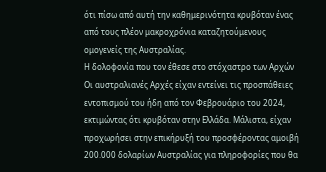ότι πίσω από αυτή την καθημερινότητα κρυβόταν ένας από τους πλέον μακροχρόνια καταζητούμενους ομογενείς της Αυστραλίας.
Η δολοφονία που τον έθεσε στο στόχαστρο των Αρχών
Οι αυστραλιανές Αρχές είχαν εντείνει τις προσπάθειες εντοπισμού του ήδη από τον Φεβρουάριο του 2024, εκτιμώντας ότι κρυβόταν στην Ελλάδα. Μάλιστα, είχαν προχωρήσει στην επικήρυξή του προσφέροντας αμοιβή 200.000 δολαρίων Αυστραλίας για πληροφορίες που θα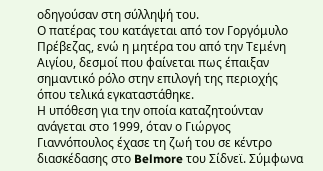οδηγούσαν στη σύλληψή του.
Ο πατέρας του κατάγεται από τον Γοργόμυλο Πρέβεζας, ενώ η μητέρα του από την Τεμένη Αιγίου, δεσμοί που φαίνεται πως έπαιξαν σημαντικό ρόλο στην επιλογή της περιοχής όπου τελικά εγκαταστάθηκε.
Η υπόθεση για την οποία καταζητούνταν ανάγεται στο 1999, όταν ο Γιώργος Γιαννόπουλος έχασε τη ζωή του σε κέντρο διασκέδασης στο Belmore του Σίδνεϊ. Σύμφωνα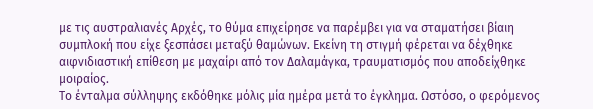με τις αυστραλιανές Αρχές, το θύμα επιχείρησε να παρέμβει για να σταματήσει βίαιη συμπλοκή που είχε ξεσπάσει μεταξύ θαμώνων. Εκείνη τη στιγμή φέρεται να δέχθηκε αιφνιδιαστική επίθεση με μαχαίρι από τον Δαλαμάγκα, τραυματισμός που αποδείχθηκε μοιραίος.
Το ένταλμα σύλληψης εκδόθηκε μόλις μία ημέρα μετά το έγκλημα. Ωστόσο, ο φερόμενος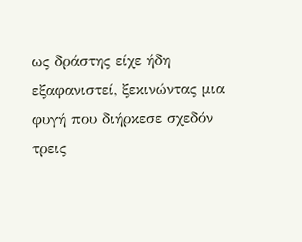ως δράστης είχε ήδη εξαφανιστεί, ξεκινώντας μια φυγή που διήρκεσε σχεδόν τρεις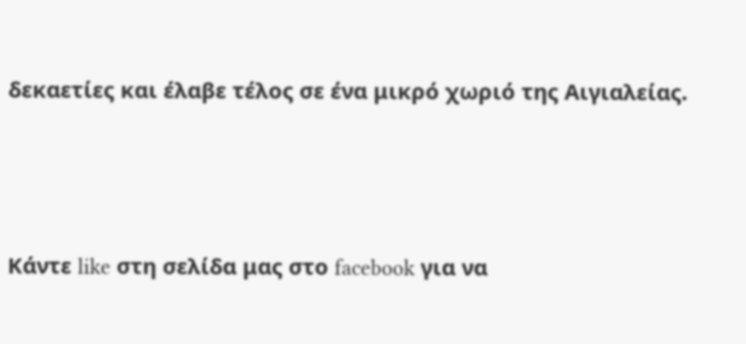δεκαετίες και έλαβε τέλος σε ένα μικρό χωριό της Αιγιαλείας.



Κάντε like στη σελίδα μας στο facebook για να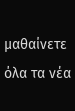μαθαίνετε όλα τα νέα